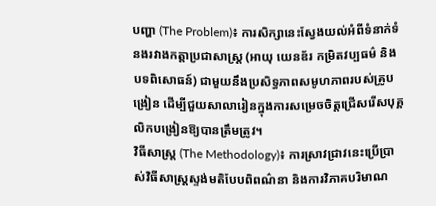បញ្ហា (The Problem)៖ ការសិក្សានេះស្វែងយល់អំពីទំនាក់ទំនងរវាងកត្តាប្រជាសាស្ត្រ (អាយុ យេនឌ័រ កម្រិតវប្បធម៌ និងបទពិសោធន៍) ជាមួយនឹងប្រសិទ្ធភាពសមូហភាពរបស់គ្រូបង្រៀន ដើម្បីជួយសាលារៀនក្នុងការសម្រេចចិត្តជ្រើសរើសបុគ្គលិកបង្រៀនឱ្យបានត្រឹមត្រូវ។
វិធីសាស្ត្រ (The Methodology)៖ ការស្រាវជ្រាវនេះប្រើប្រាស់វិធីសាស្ត្រស្ទង់មតិបែបពិពណ៌នា និងការវិភាគបរិមាណ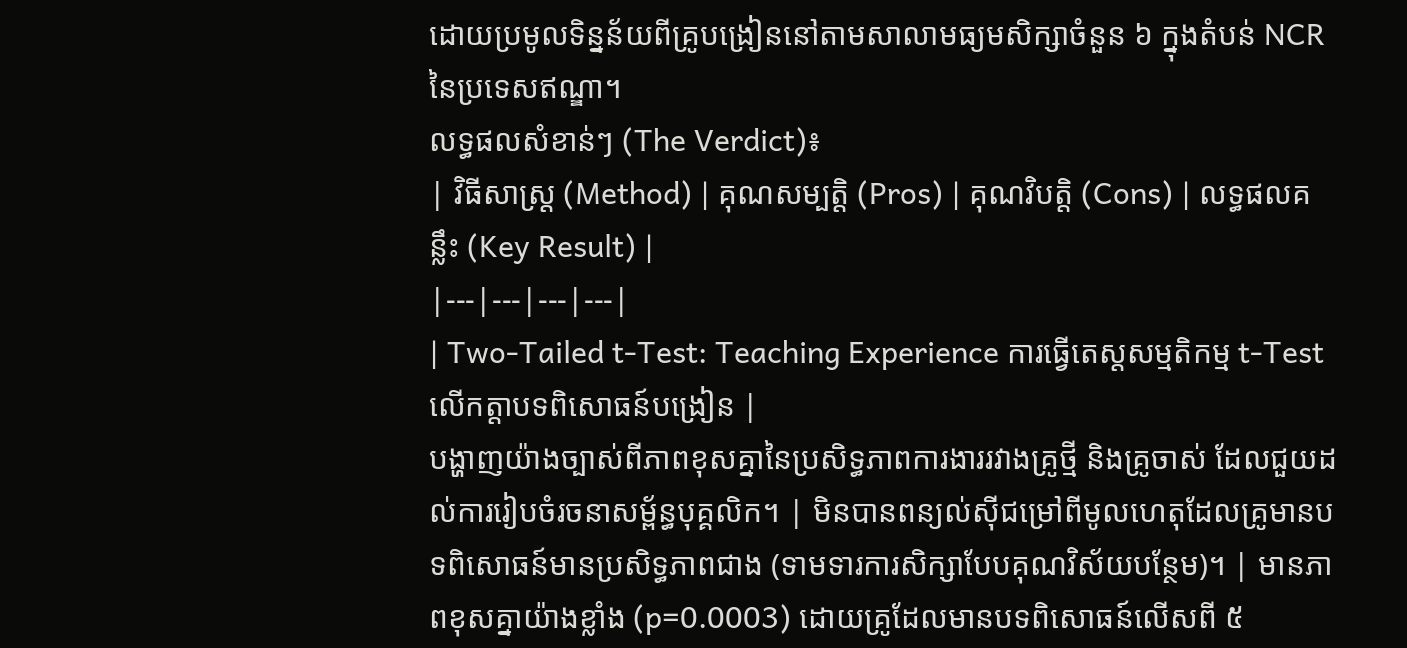ដោយប្រមូលទិន្នន័យពីគ្រូបង្រៀននៅតាមសាលាមធ្យមសិក្សាចំនួន ៦ ក្នុងតំបន់ NCR នៃប្រទេសឥណ្ឌា។
លទ្ធផលសំខាន់ៗ (The Verdict)៖
| វិធីសាស្ត្រ (Method) | គុណសម្បត្តិ (Pros) | គុណវិបត្តិ (Cons) | លទ្ធផលគន្លឹះ (Key Result) |
|---|---|---|---|
| Two-Tailed t-Test: Teaching Experience ការធ្វើតេស្តសម្មតិកម្ម t-Test លើកត្តាបទពិសោធន៍បង្រៀន |
បង្ហាញយ៉ាងច្បាស់ពីភាពខុសគ្នានៃប្រសិទ្ធភាពការងាររវាងគ្រូថ្មី និងគ្រូចាស់ ដែលជួយដល់ការរៀបចំរចនាសម្ព័ន្ធបុគ្គលិក។ | មិនបានពន្យល់ស៊ីជម្រៅពីមូលហេតុដែលគ្រូមានបទពិសោធន៍មានប្រសិទ្ធភាពជាង (ទាមទារការសិក្សាបែបគុណវិស័យបន្ថែម)។ | មានភាពខុសគ្នាយ៉ាងខ្លាំង (p=0.0003) ដោយគ្រូដែលមានបទពិសោធន៍លើសពី ៥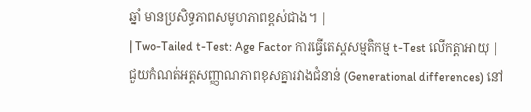ឆ្នាំ មានប្រសិទ្ធភាពសមូហភាពខ្ពស់ជាង។ |
| Two-Tailed t-Test: Age Factor ការធ្វើតេស្តសម្មតិកម្ម t-Test លើកត្តាអាយុ |
ជួយកំណត់អត្តសញ្ញាណភាពខុសគ្នារវាងជំនាន់ (Generational differences) នៅ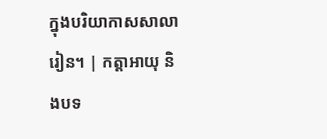ក្នុងបរិយាកាសសាលារៀន។ | កត្តាអាយុ និងបទ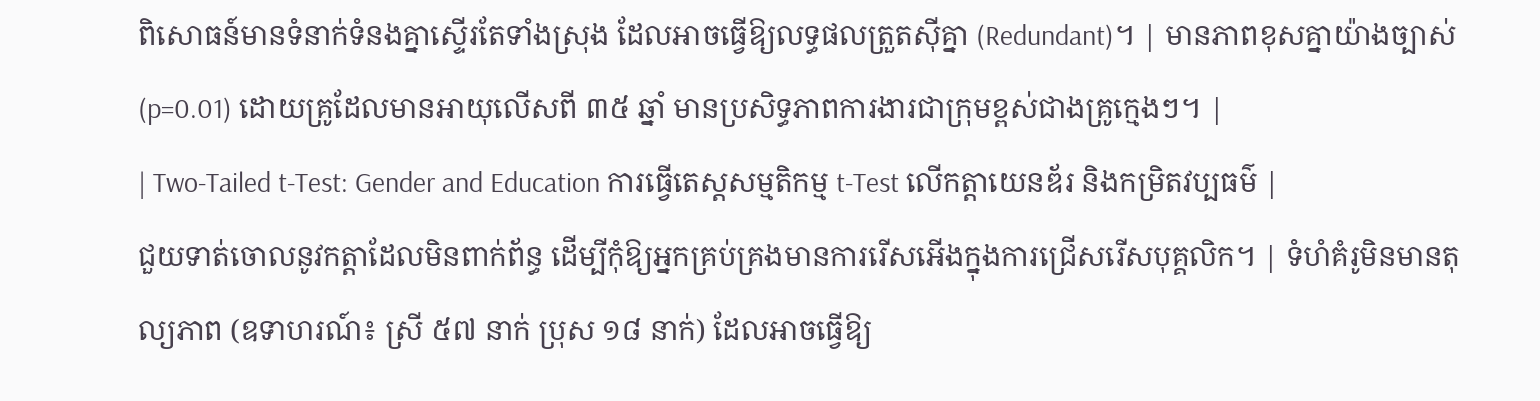ពិសោធន៍មានទំនាក់ទំនងគ្នាស្ទើរតែទាំងស្រុង ដែលអាចធ្វើឱ្យលទ្ធផលត្រួតស៊ីគ្នា (Redundant)។ | មានភាពខុសគ្នាយ៉ាងច្បាស់ (p=0.01) ដោយគ្រូដែលមានអាយុលើសពី ៣៥ ឆ្នាំ មានប្រសិទ្ធភាពការងារជាក្រុមខ្ពស់ជាងគ្រូក្មេងៗ។ |
| Two-Tailed t-Test: Gender and Education ការធ្វើតេស្តសម្មតិកម្ម t-Test លើកត្តាយេនឌ័រ និងកម្រិតវប្បធម៌ |
ជួយទាត់ចោលនូវកត្តាដែលមិនពាក់ព័ន្ធ ដើម្បីកុំឱ្យអ្នកគ្រប់គ្រងមានការរើសអើងក្នុងការជ្រើសរើសបុគ្គលិក។ | ទំហំគំរូមិនមានតុល្យភាព (ឧទាហរណ៍៖ ស្រី ៥៧ នាក់ ប្រុស ១៨ នាក់) ដែលអាចធ្វើឱ្យ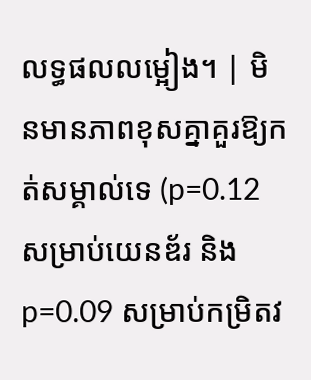លទ្ធផលលម្អៀង។ | មិនមានភាពខុសគ្នាគួរឱ្យកត់សម្គាល់ទេ (p=0.12 សម្រាប់យេនឌ័រ និង p=0.09 សម្រាប់កម្រិតវ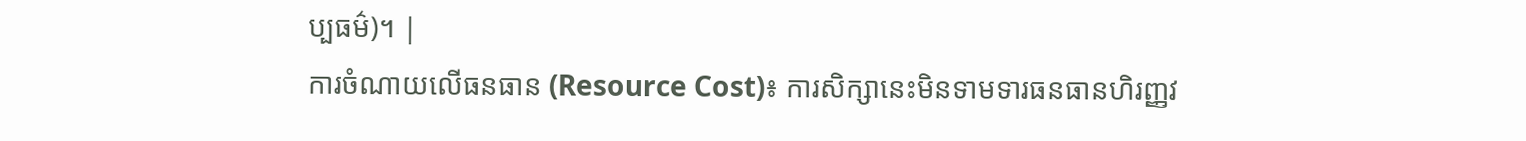ប្បធម៌)។ |
ការចំណាយលើធនធាន (Resource Cost)៖ ការសិក្សានេះមិនទាមទារធនធានហិរញ្ញវ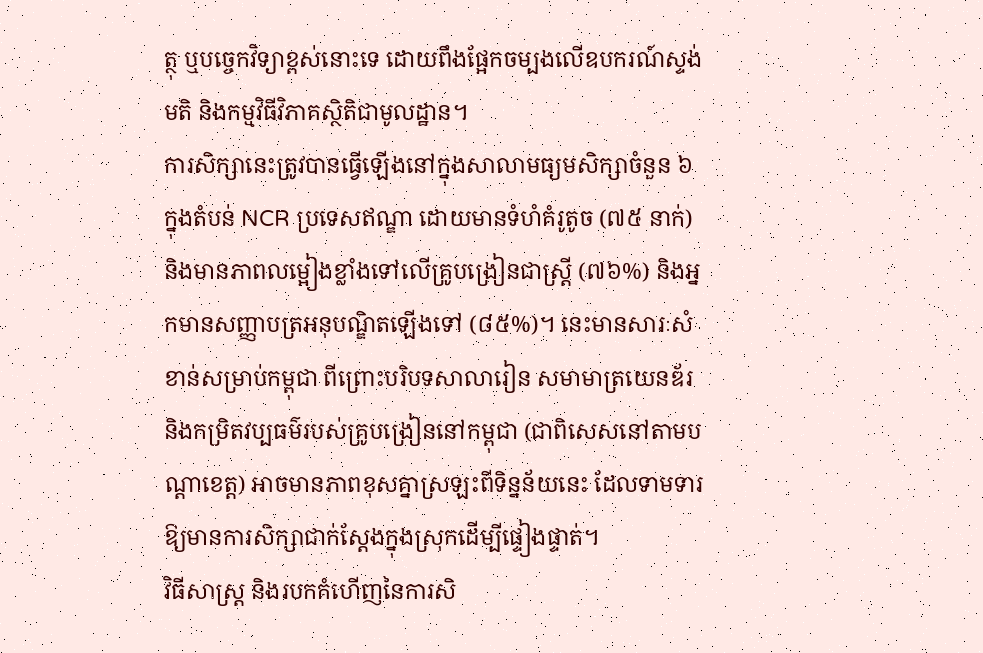ត្ថុ ឬបច្ចេកវិទ្យាខ្ពស់នោះទេ ដោយពឹងផ្អែកចម្បងលើឧបករណ៍ស្ទង់មតិ និងកម្មវិធីវិភាគស្ថិតិជាមូលដ្ឋាន។
ការសិក្សានេះត្រូវបានធ្វើឡើងនៅក្នុងសាលាមធ្យមសិក្សាចំនួន ៦ ក្នុងតំបន់ NCR ប្រទេសឥណ្ឌា ដោយមានទំហំគំរូតូច (៧៥ នាក់) និងមានភាពលម្អៀងខ្លាំងទៅលើគ្រូបង្រៀនជាស្ត្រី (៧៦%) និងអ្នកមានសញ្ញាបត្រអនុបណ្ឌិតឡើងទៅ (៨៥%)។ នេះមានសារៈសំខាន់សម្រាប់កម្ពុជា ពីព្រោះបរិបទសាលារៀន សមាមាត្រយេនឌ័រ និងកម្រិតវប្បធម៌របស់គ្រូបង្រៀននៅកម្ពុជា (ជាពិសេសនៅតាមបណ្តាខេត្ត) អាចមានភាពខុសគ្នាស្រឡះពីទិន្នន័យនេះ ដែលទាមទារឱ្យមានការសិក្សាជាក់ស្តែងក្នុងស្រុកដើម្បីផ្ទៀងផ្ទាត់។
វិធីសាស្ត្រ និងរបកគំហើញនៃការសិ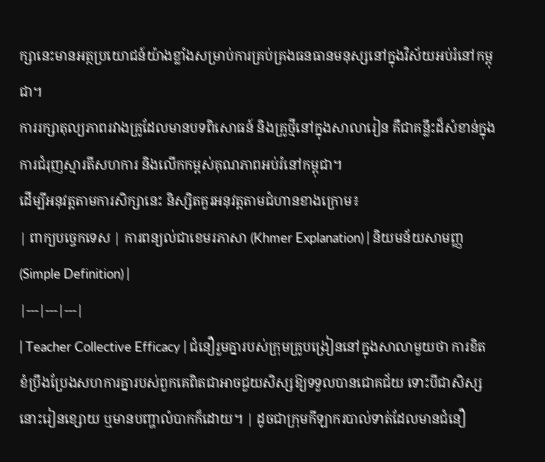ក្សានេះមានអត្ថប្រយោជន៍យ៉ាងខ្លាំងសម្រាប់ការគ្រប់គ្រងធនធានមនុស្សនៅក្នុងវិស័យអប់រំនៅកម្ពុជា។
ការរក្សាតុល្យភាពរវាងគ្រូដែលមានបទពិសោធន៍ និងគ្រូថ្មីនៅក្នុងសាលារៀន គឺជាគន្លឹះដ៏សំខាន់ក្នុងការជំរុញស្មារតីសហការ និងលើកកម្ពស់គុណភាពអប់រំនៅកម្ពុជា។
ដើម្បីអនុវត្តតាមការសិក្សានេះ និស្សិតគួរអនុវត្តតាមជំហានខាងក្រោម៖
| ពាក្យបច្ចេកទេស | ការពន្យល់ជាខេមរភាសា (Khmer Explanation) | និយមន័យសាមញ្ញ (Simple Definition) |
|---|---|---|
| Teacher Collective Efficacy | ជំនឿរួមគ្នារបស់ក្រុមគ្រូបង្រៀននៅក្នុងសាលាមួយថា ការខិតខំប្រឹងប្រែងសហការគ្នារបស់ពួកគេពិតជាអាចជួយសិស្សឱ្យទទួលបានជោគជ័យ ទោះបីជាសិស្សនោះរៀនខ្សោយ ឬមានបញ្ហាលំបាកក៏ដោយ។ | ដូចជាក្រុមកីឡាករបាល់ទាត់ដែលមានជំនឿ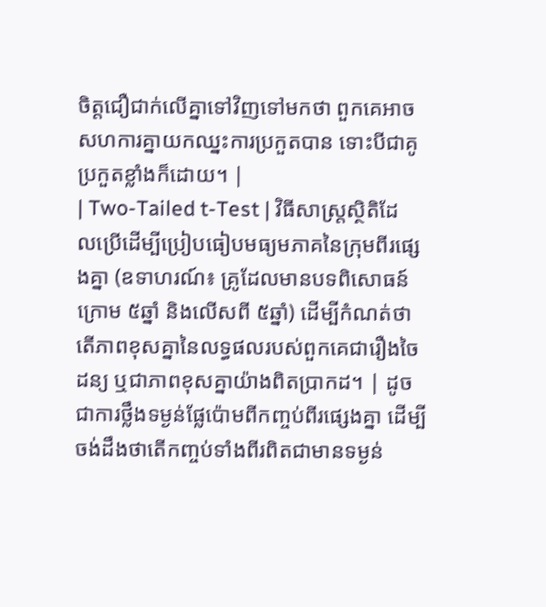ចិត្តជឿជាក់លើគ្នាទៅវិញទៅមកថា ពួកគេអាចសហការគ្នាយកឈ្នះការប្រកួតបាន ទោះបីជាគូប្រកួតខ្លាំងក៏ដោយ។ |
| Two-Tailed t-Test | វិធីសាស្ត្រស្ថិតិដែលប្រើដើម្បីប្រៀបធៀបមធ្យមភាគនៃក្រុមពីរផ្សេងគ្នា (ឧទាហរណ៍៖ គ្រូដែលមានបទពិសោធន៍ក្រោម ៥ឆ្នាំ និងលើសពី ៥ឆ្នាំ) ដើម្បីកំណត់ថាតើភាពខុសគ្នានៃលទ្ធផលរបស់ពួកគេជារឿងចៃដន្យ ឬជាភាពខុសគ្នាយ៉ាងពិតប្រាកដ។ | ដូចជាការថ្លឹងទម្ងន់ផ្លែប៉ោមពីកញ្ចប់ពីរផ្សេងគ្នា ដើម្បីចង់ដឹងថាតើកញ្ចប់ទាំងពីរពិតជាមានទម្ងន់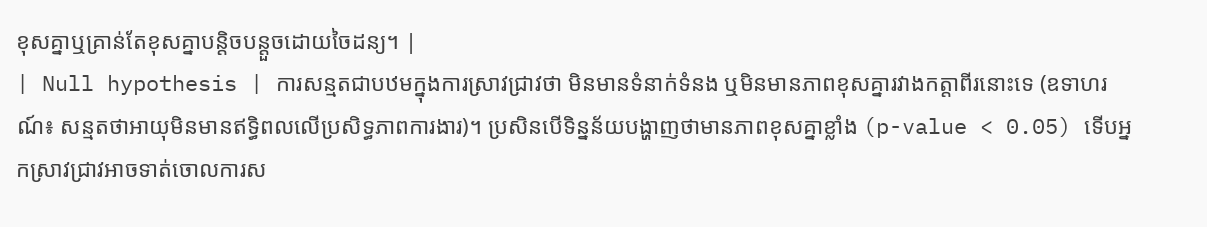ខុសគ្នាឬគ្រាន់តែខុសគ្នាបន្តិចបន្តួចដោយចៃដន្យ។ |
| Null hypothesis | ការសន្មតជាបឋមក្នុងការស្រាវជ្រាវថា មិនមានទំនាក់ទំនង ឬមិនមានភាពខុសគ្នារវាងកត្តាពីរនោះទេ (ឧទាហរណ៍៖ សន្មតថាអាយុមិនមានឥទ្ធិពលលើប្រសិទ្ធភាពការងារ)។ ប្រសិនបើទិន្នន័យបង្ហាញថាមានភាពខុសគ្នាខ្លាំង (p-value < 0.05) ទើបអ្នកស្រាវជ្រាវអាចទាត់ចោលការស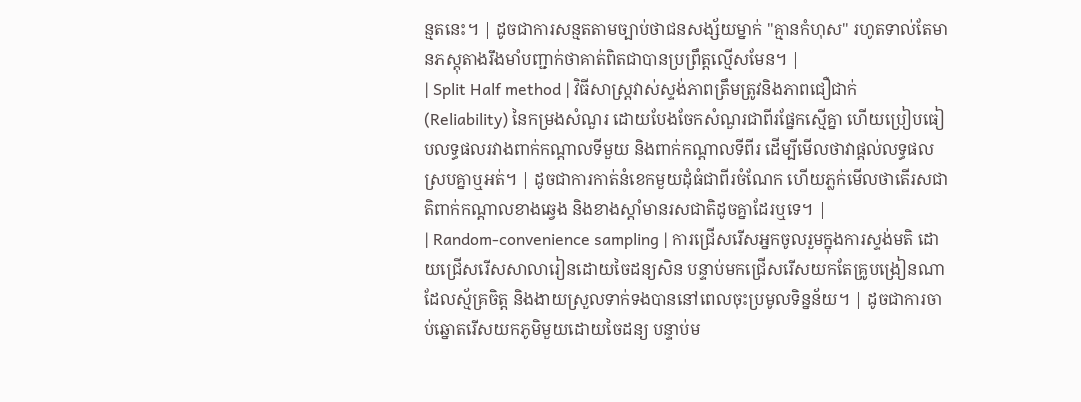ន្មតនេះ។ | ដូចជាការសន្មតតាមច្បាប់ថាជនសង្ស័យម្នាក់ "គ្មានកំហុស" រហូតទាល់តែមានភស្តុតាងរឹងមាំបញ្ជាក់ថាគាត់ពិតជាបានប្រព្រឹត្តល្មើសមែន។ |
| Split Half method | វិធីសាស្ត្រវាស់ស្ទង់ភាពត្រឹមត្រូវនិងភាពជឿជាក់ (Reliability) នៃកម្រងសំណួរ ដោយបែងចែកសំណួរជាពីរផ្នែកស្មើគ្នា ហើយប្រៀបធៀបលទ្ធផលរវាងពាក់កណ្តាលទីមួយ និងពាក់កណ្តាលទីពីរ ដើម្បីមើលថាវាផ្តល់លទ្ធផលស្របគ្នាឬអត់។ | ដូចជាការកាត់នំខេកមួយដុំធំជាពីរចំណែក ហើយភ្លក់មើលថាតើរសជាតិពាក់កណ្តាលខាងឆ្វេង និងខាងស្តាំមានរសជាតិដូចគ្នាដែរឬទេ។ |
| Random-convenience sampling | ការជ្រើសរើសអ្នកចូលរួមក្នុងការស្ទង់មតិ ដោយជ្រើសរើសសាលារៀនដោយចៃដន្យសិន បន្ទាប់មកជ្រើសរើសយកតែគ្រូបង្រៀនណាដែលស្ម័គ្រចិត្ត និងងាយស្រួលទាក់ទងបាននៅពេលចុះប្រមូលទិន្នន័យ។ | ដូចជាការចាប់ឆ្នោតរើសយកភូមិមួយដោយចៃដន្យ បន្ទាប់ម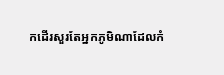កដើរសួរតែអ្នកភូមិណាដែលកំ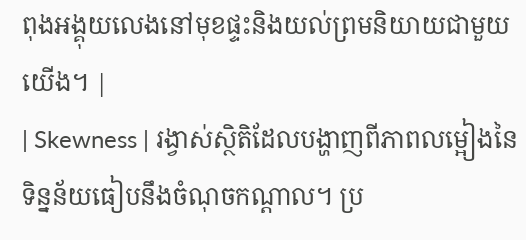ពុងអង្គុយលេងនៅមុខផ្ទះនិងយល់ព្រមនិយាយជាមួយយើង។ |
| Skewness | រង្វាស់ស្ថិតិដែលបង្ហាញពីភាពលម្អៀងនៃទិន្នន័យធៀបនឹងចំណុចកណ្តាល។ ប្រ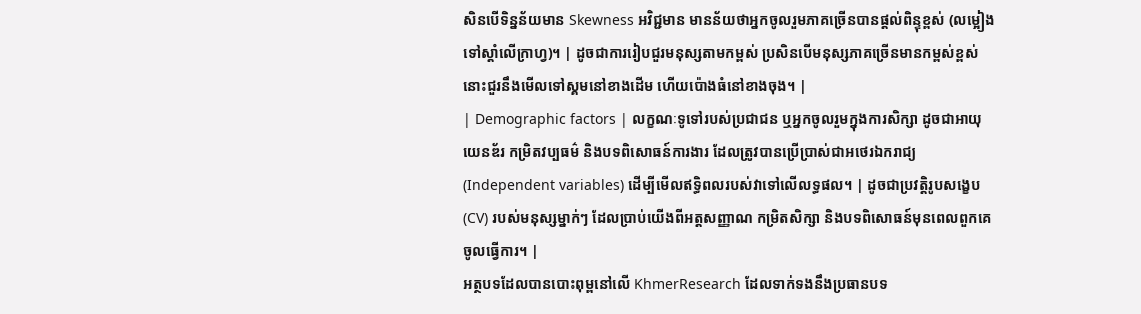សិនបើទិន្នន័យមាន Skewness អវិជ្ជមាន មានន័យថាអ្នកចូលរួមភាគច្រើនបានផ្តល់ពិន្ទុខ្ពស់ (លម្អៀងទៅស្តាំលើក្រាហ្វ)។ | ដូចជាការរៀបជួរមនុស្សតាមកម្ពស់ ប្រសិនបើមនុស្សភាគច្រើនមានកម្ពស់ខ្ពស់ នោះជួរនឹងមើលទៅស្គមនៅខាងដើម ហើយប៉ោងធំនៅខាងចុង។ |
| Demographic factors | លក្ខណៈទូទៅរបស់ប្រជាជន ឬអ្នកចូលរួមក្នុងការសិក្សា ដូចជាអាយុ យេនឌ័រ កម្រិតវប្បធម៌ និងបទពិសោធន៍ការងារ ដែលត្រូវបានប្រើប្រាស់ជាអថេរឯករាជ្យ (Independent variables) ដើម្បីមើលឥទ្ធិពលរបស់វាទៅលើលទ្ធផល។ | ដូចជាប្រវត្តិរូបសង្ខេប (CV) របស់មនុស្សម្នាក់ៗ ដែលប្រាប់យើងពីអត្តសញ្ញាណ កម្រិតសិក្សា និងបទពិសោធន៍មុនពេលពួកគេចូលធ្វើការ។ |
អត្ថបទដែលបានបោះពុម្ពនៅលើ KhmerResearch ដែលទាក់ទងនឹងប្រធានបទ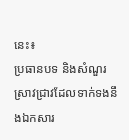នេះ៖
ប្រធានបទ និងសំណួរស្រាវជ្រាវដែលទាក់ទងនឹងឯកសារ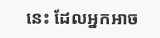នេះ ដែលអ្នកអាច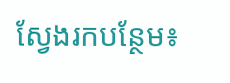ស្វែងរកបន្ថែម៖